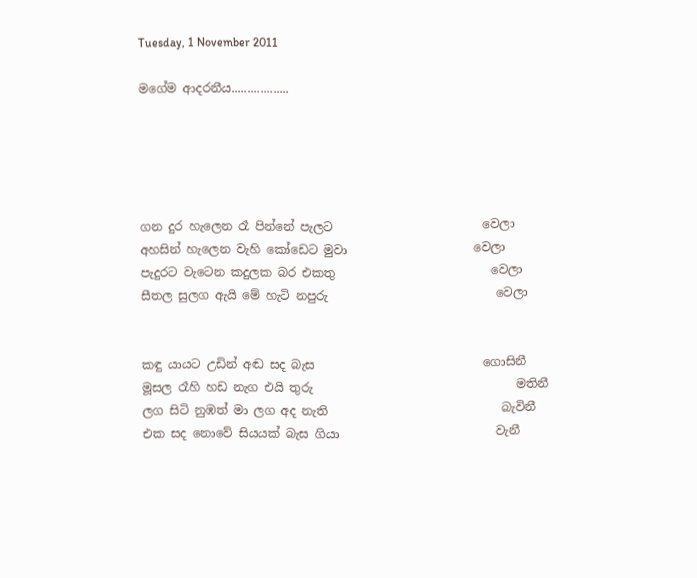Tuesday, 1 November 2011

මගේම ආදරනීය..................





ගන දුර හැලෙන රෑ පින්නේ පැලට                         වෙලා
අහසින් හැලෙන වැහි කෝඩෙට මුවා                     වෙලා
පැදුරට වැටෙන කදුලක බර එකතු                          වෙලා
සීතල සුලග ඇයි මේ හැටි නපුරු                            වෙලා


කඳු යායට උඩින් අඬ සද බැස                            ගොසිනී
මූසල රෑහි හඩ නැග එයි තුරු                                  මතිනී
ලග සිටි නුඹත් මා ලග අද නැති                             බැවිනී
එක සද නොවේ සියයක් බැස ගියා                          වැනී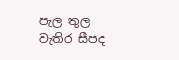පැල තුල වැතිර සීපද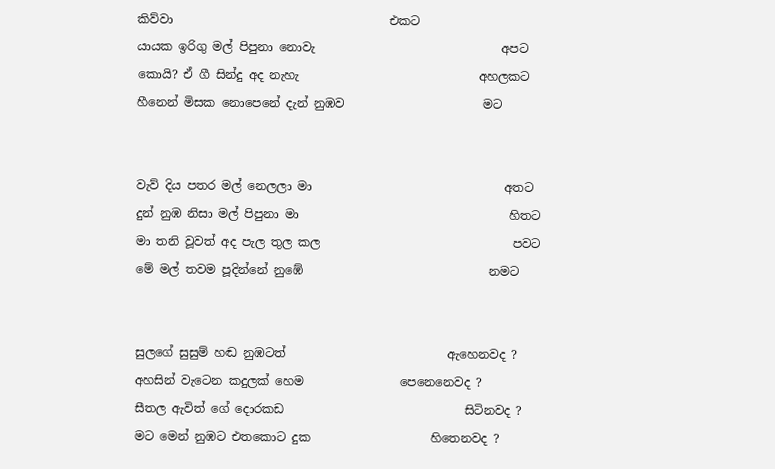කිව්වා                                    එකට
යායක ඉරිගු මල් පිපුනා නොවැ                               අපට
කොයි? ඒ ගී සින්දු අද නැහැ                              අහලකට
හීනෙන් මිසක නොපෙනේ දැන් නුඹව                       මට


වැව් දිය පතර මල් නෙලලා මා                                අතට
දුන් නුඹ නිසා මල් පිපුනා මා                                   හිතට
මා තනි වූවත් අද පැල තුල කල                                පවට
මේ මල් තවම පූදින්නේ නුඹේ                               නමට


සුලගේ සුසුම් හඬ නුඹටත්                           ඇහෙනවද ?
අහසින් වැටෙන කදුලක් හෙම                පෙනෙනෙවද ?
සීතල ඇවිත් ගේ දොරකඩ                              සිටිනවද ?
මට මෙන් නුඹට එතකොට දුක                    හිතෙනවද ?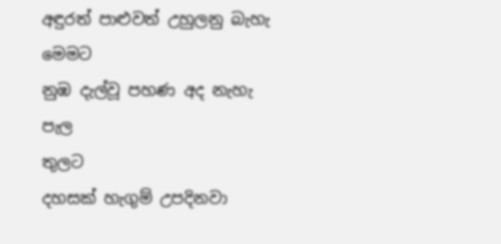අඳුරත් පාළුවත් උහුලනු බැහැ                              මෙමට
නුඹ දැල්වූ පහණ අද නැහැ පැල                             තුලට
දහසක් හැගුම් උපදිනවා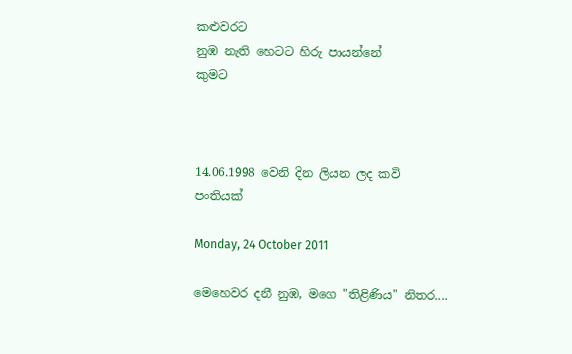කළුවරට
නුඹ නැති හෙටට හිරු පායන්නේ                           කුමට



14.06.1998 වෙනි දින ලියන ලද කවි පංතියක්

Monday, 24 October 2011

මෙහෙවර දනී නුඹ, මගෙ "තිළිණිය" නිතර....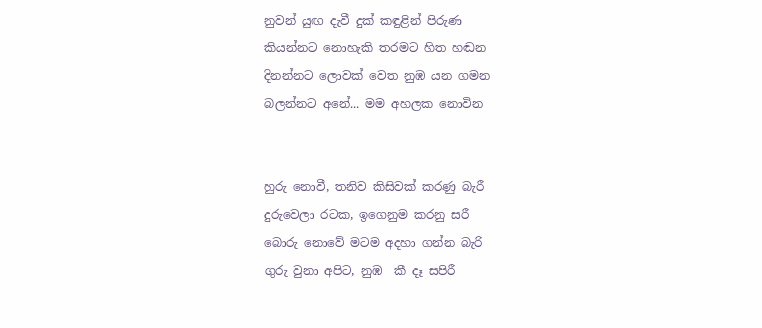නුවන් යුඟ දැවී දුක් කඳුළින් පිරුණ
කියන්නට නොහැකි තරමට හිත හඬන
දිනන්නට ලොවක් වෙත නුඹ යන ගමන
බලන්නට අනේ... මම අහලක නොවින


හුරු නොවී, තනිව කිසිවක් කරණු බැරී
දුරුවෙලා රටක, ඉගෙනුම කරනු සරී
බොරු නොවේ මටම අදහා ගන්න බැරි
ගුරු වුනා අපිට, නුඹ  කී දෑ සපිරී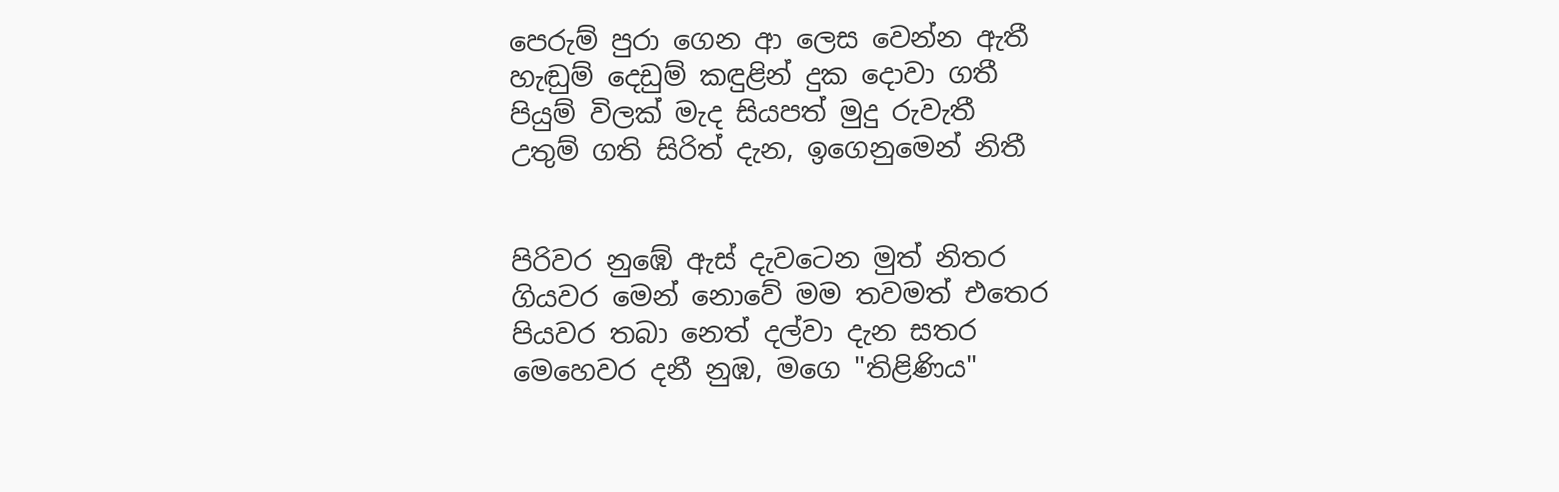පෙරුම් පුරා ගෙන ආ ලෙස වෙන්න ඇතී
හැඬුම් දෙඩුම් කඳුළින් දුක දොවා ගතී
පියුම් විලක් මැද සියපත් මුදු රුවැතී
උතුම් ගති සිරිත් දැන, ඉගෙනුමෙන් නිතී


පිරිවර නුඹේ ඇස් දැවටෙන මුත් නිතර
ගියවර මෙන් නොවේ මම තවමත් එතෙර
පියවර තබා නෙත් දල්වා දැන සතර
මෙහෙවර දනී නුඹ, මගෙ "තිළිණිය"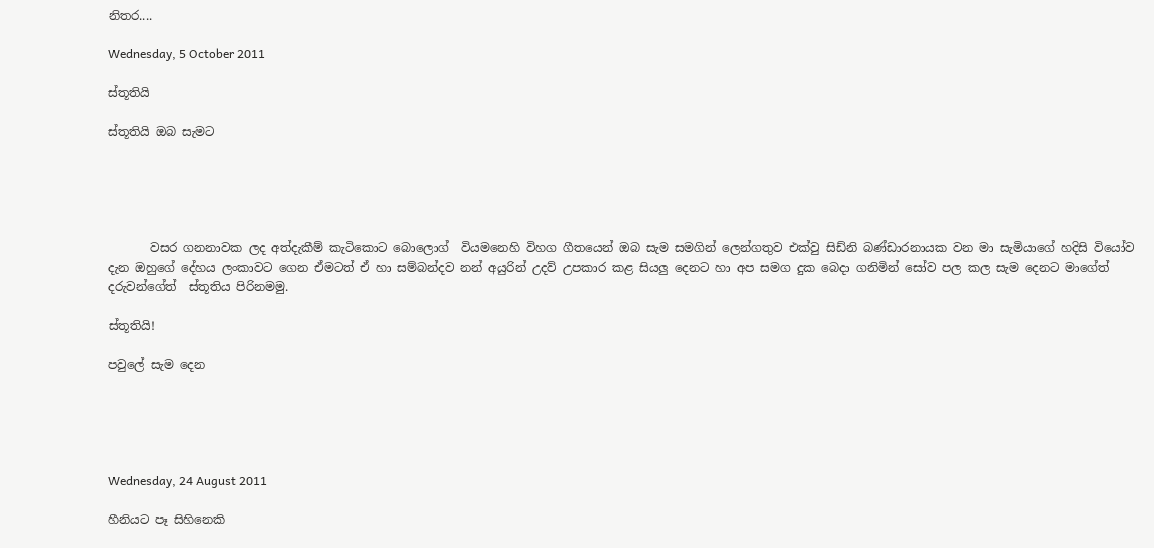නිතර....

Wednesday, 5 October 2011

ස්තූතියි

ස්තූතියි ඔබ සැමට





       වසර ගනනාවක ලද අත්දැකීම් කැටිකොට බොලොග්  වියමනෙහි විහග ගීතයෙන් ඔබ සැම සමගින් ලෙන්ගතුව එක්වු සිඩ්නි බණ්ඩාරනායක වන මා සැමියාගේ හදිසි වියෝව දැන ඔහුගේ දේහය ලංකාවට ගෙන ඒමටත් ඒ හා සම්බන්දව නන් අයුරින් උදව් උපකාර කළ සියලු දෙනට හා අප සමග දුක බෙදා ගනිමින් සෝව පල කල සැම දෙනට මාගේත් දරුවන්ගේත්  ස්තූතිය පිරිනමමු.

ස්තූතියි!

පවුලේ සැම දෙන





Wednesday, 24 August 2011

හීනියට පෑ සිහිනෙකි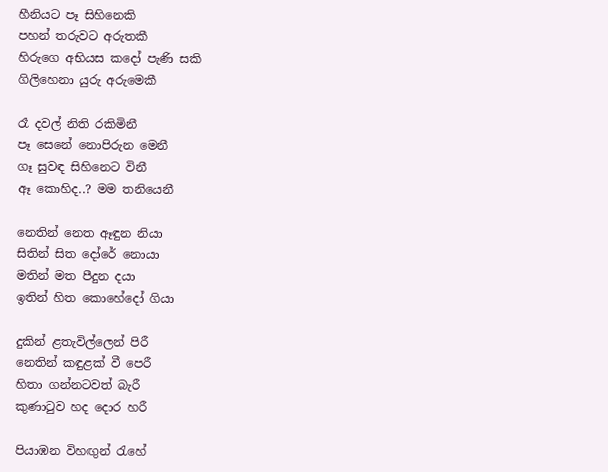හීනියට පෑ සිහිනෙකි
පහන් තරුවට අරුතකී
හිරුගෙ අභියස කදෝ පැණි සකි
ගිලිහෙනා යුරු අරුමෙකී

රෑ දවල් නිති රකිමිනී
පෑ සෙනේ නොපිරුන මෙනී
ගෑ සුවඳ සිහිනෙට විනී
ඈ කොහිද..? මම තනියෙනී

නෙතින් නෙත ඈඳුන නියා
සිතින් සිත දෝරේ නොයා
මතින් මත පීදුන දයා
ඉතින් හිත කොහේදෝ ගියා

දුකින් ළතැවිල්ලෙන් පිරී
නෙතින් කඳුළක් වී පෙරී
හිතා ගන්නටවත් බැරී
කුණා‍ටුව හද දොර හරී

පියාඹන විහඟුන් ‍රැහේ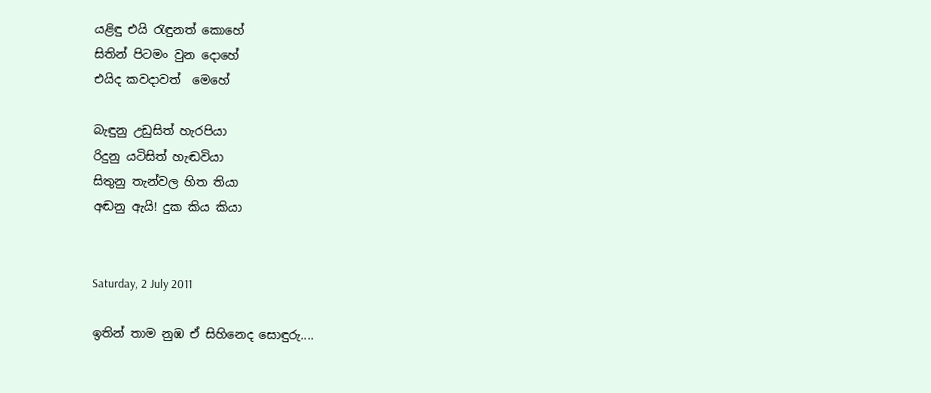යළිඳු එයි ‍රැඳුනත් කොහේ
සිතින් පිටමං වුන දොහේ
එයිද කවදාවත්  මෙහේ

බැඳුනු උඩුසිත් හැරපියා
රිදුනු යටිසිත් හැඬවියා
සිතුනු තැන්වල හිත තියා
අඬනු ඇයි! දුක කිය කියා


Saturday, 2 July 2011

ඉතින් තාම නුඹ ඒ සිහිනෙද සොඳුරු....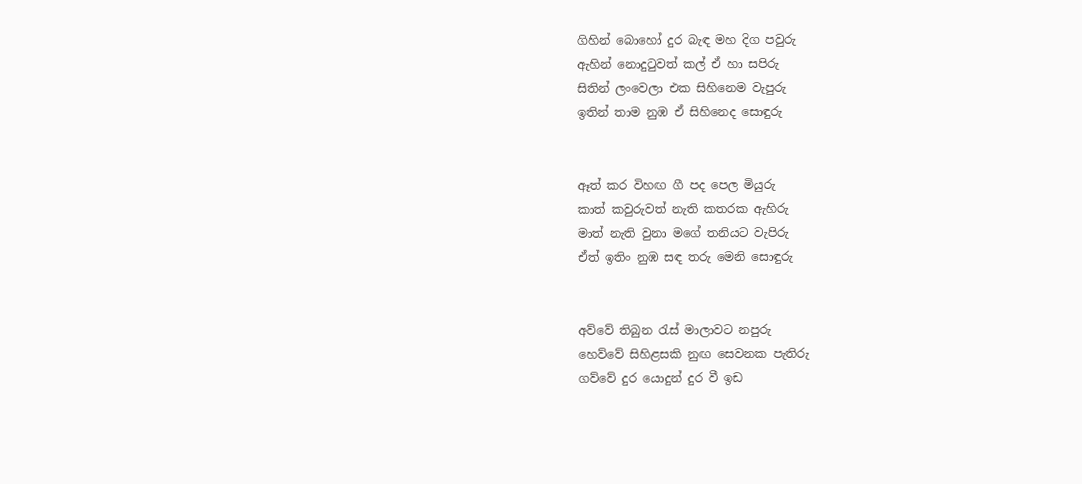ගිහින් බොහෝ දුර බැඳ මහ දිග පවුරු
ඇහින් නොදු‍ටුවත් කල් ඒ හා සපිරු
සිතින් ලංවෙලා එක සිහිනෙම වැපුරු
ඉතින් තාම නුඹ ඒ සිහිනෙද සොඳුරු


ඈත් කර විහඟ ගී පද පෙල මියුරු
කාත් කවුරුවත් නැති කතරක ඇහිරු
මාත් නැති වුනා මගේ තනියට වැපිරු
ඒත් ඉතිං නුඹ සඳ තරු මෙනි සොඳුරු


අව්වේ තිබුන ‍රැස් මාලාවට නපුරු
හෙව්වේ සිහිළසකි නුඟ සෙවනක පැතිරු
ගව්වේ දුර යොදුන් දුර වී ඉඩ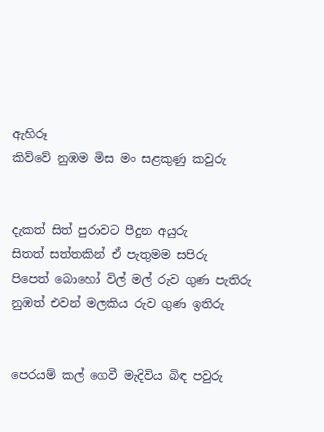ඇහිරූ
කිව්වේ නුඹම මිස මං සළකුණු කවුරු


දැකත් සිත් පුරාවට පීදුන අයුරු
සිතත් සත්තකින් ඒ පැතුමම සපිරු
පිපෙත් බොහෝ විල් මල් රුව ගුණ පැතිරු
නුඹත් එවන් මලකිය රුව ගුණ ඉතිරු


පෙරයම් කල් ගෙවී මැදිවිය බිඳ පවුරු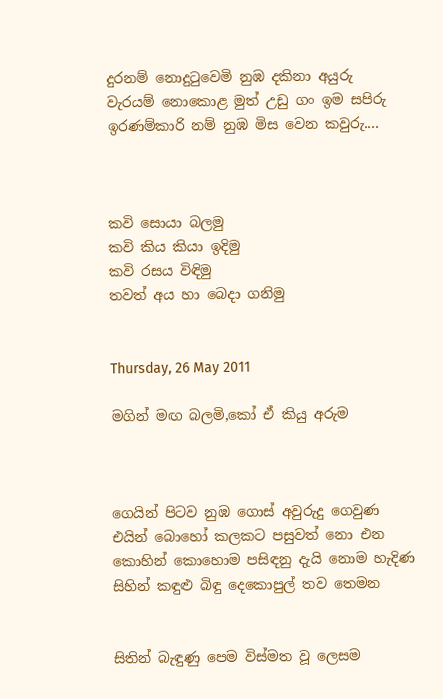දුරනම් නොදු‍ටුවෙමි නුඹ දකිනා අයුරු
වැරයම් නොකොළ මුත් උඩු ගං ඉම සපිරු
ඉරණම්කාරි නම් නුඹ මිස වෙන කවුරු....



කවි සොයා බලමු
කවි කිය කියා ඉදිමු
කවි රසය විඳිමු
තවත් අය හා බෙදා ගනිමු


Thursday, 26 May 2011

මගින් මඟ බලමි,කෝ ඒ කියු අරුම



ගෙයින් පිටව නුඹ ගොස් අවුරුදු ගෙවුණ
එයින් බොහෝ කලකට පසුවත් නො එන
කොහින් කොහොම පසිඳනු දැයි නොම හැදිණ
සිහින් කඳුළු බිඳු දෙකොපුල් තව තෙමන


සිතින් බැඳුණු පෙම විස්මත වූ ලෙසම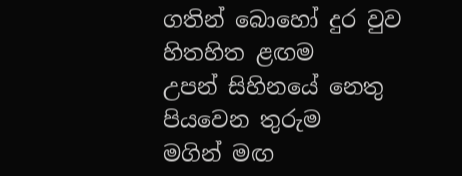ගතින් බොහෝ දුර වුව හිතහිත ළඟම
උපන් සිහිනයේ නෙතු පියවෙන තුරුම
මගින් මඟ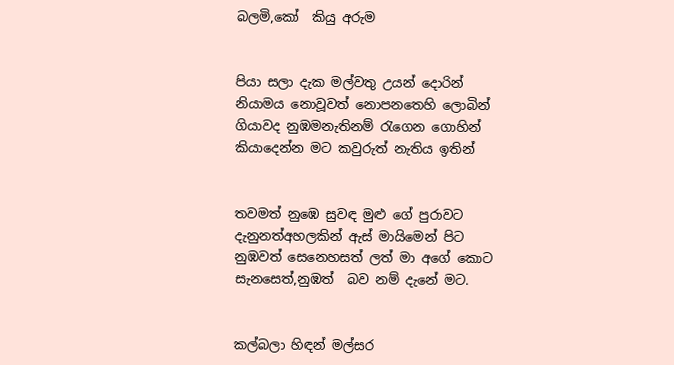බලමි,කෝ  කියු අරුම


පියා සලා දැක මල්වතු උයන් දොරින්
නියාමය නොවූවත් නොපනතෙහි ලොබින්
ගියාවද නුඹමනැතිනම් ‍රැගෙන ගොහින්
කියාදෙන්න මට කවුරුත් නැතිය ඉතින්


තවමත් නුඹෙ සුවඳ මුළු ගේ පුරාවට
දැනුනත්අහලකින් ඇස් මායිමෙන් පිට
නුඹවත් සෙනෙහසත් ලත් මා අගේ කොට
සැනසෙත්,නුඹත්  බව නම් දැනේ මට.


කල්බලා හිඳන් මල්සර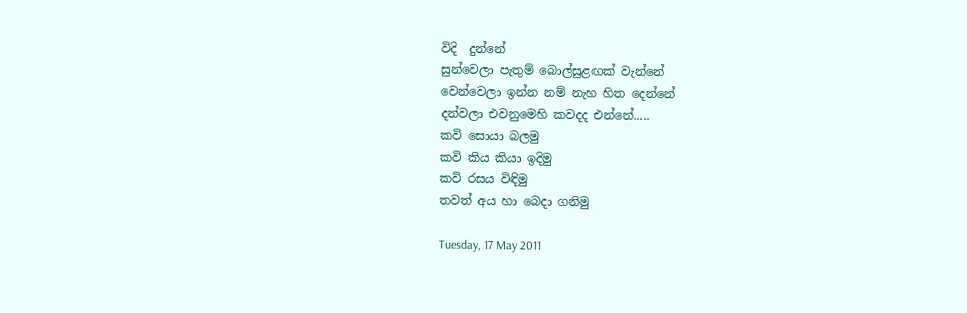විදි  දුන්නේ
සුන්වෙලා පැතුම් බොල්සුළඟක් වැන්නේ
වෙන්වෙලා ඉන්න නම් නැහ හිත දෙන්නේ
දන්වලා එවනුමෙහි කවදද එන්නේ.....
කවි සොයා බලමු
කවි කිය කියා ඉදිමු
කවි රසය විඳිමු
තවත් අය හා බෙදා ගනිමු

Tuesday, 17 May 2011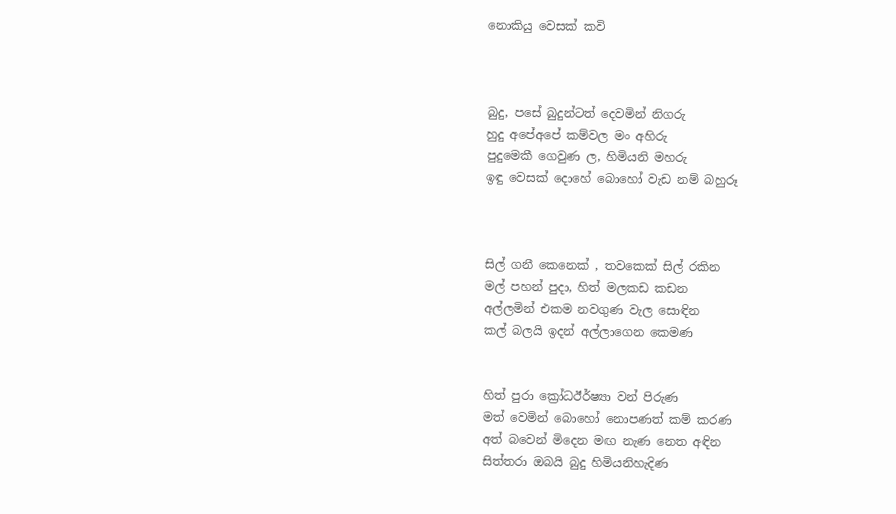නොකියු වෙසක් කවි



බුදු, පසේ බුදුන්ටත් දෙවමින් නිගරු
හුදු අපේඅපේ කම්වල මං අහිරු
පුදුමෙකී ගෙවුණ ල, හිමියනි මහරු
ඉඳු වෙසක් දොහේ බොහෝ වැඩ නම් බහුරූ



සිල් ගනී කෙනෙක් , තවකෙක් සිල් රකින
මල් පහන් පුදා, හිත් මලකඩ කඩන
අල්ලමින් එකම නවගුණ වැල සොඳින
කල් බලයි ඉදන් අල්ලාගෙන කෙමණ


හිත් පුරා ක්‍රෝධඊර්ෂ්‍යා වන් පිරුණ
මත් වෙමින් බොහෝ නොපණත් කම් කරණ
අත් බවෙන් මිදෙන මඟ නැණ නෙත අඳින
සිත්තරා ඔබයි බුදු හිමියනිහැදිණ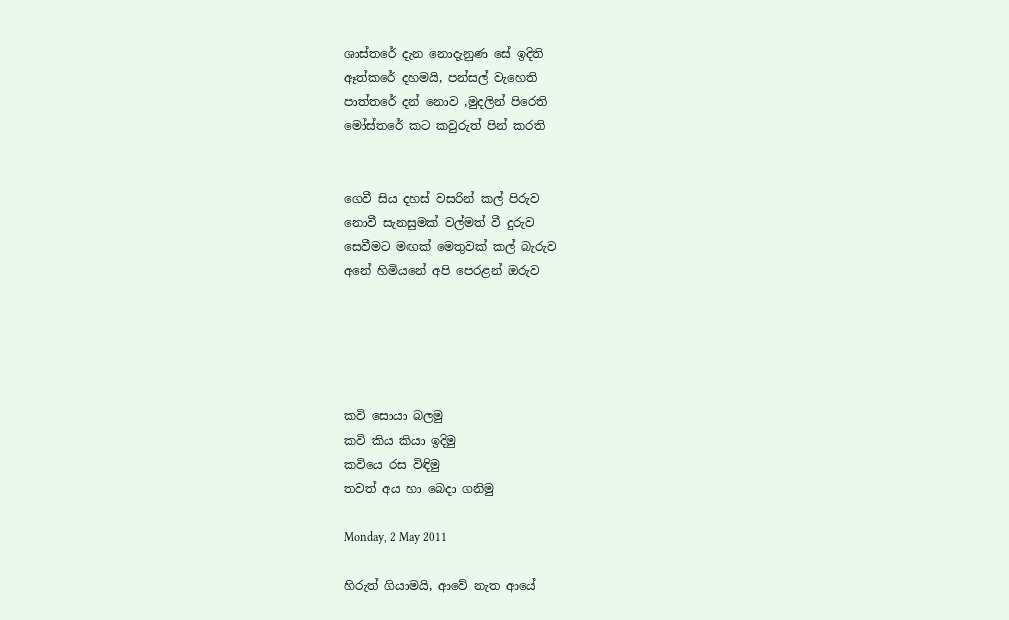ශාස්තරේ දැන නොදැනුණ සේ ඉදිති
ඈත්කරේ දහමයි, පන්සල් වැහෙති
පාත්තරේ දන් නොව ,මුදලින් පිරෙති
මෝස්තරේ කට කවුරුත් පින් කරති


ගෙවී සිය දහස් වසරින් කල් පිරුව
නොවී සැනසුමක් වල්මත් වී දුරුව
සෙවීමට මඟක් මෙතුවක් කල් බැරුව
අනේ හිමියනේ අපි පෙරළන් ඔරුව





කවි සොයා බලමු
කවි කිය කියා ඉදිමු
කවියෙ රස විඳිමු
තවත් අය හා බෙදා ගනිමු

Monday, 2 May 2011

හිරුත් ගියාමයි, ආවේ නැත ආයේ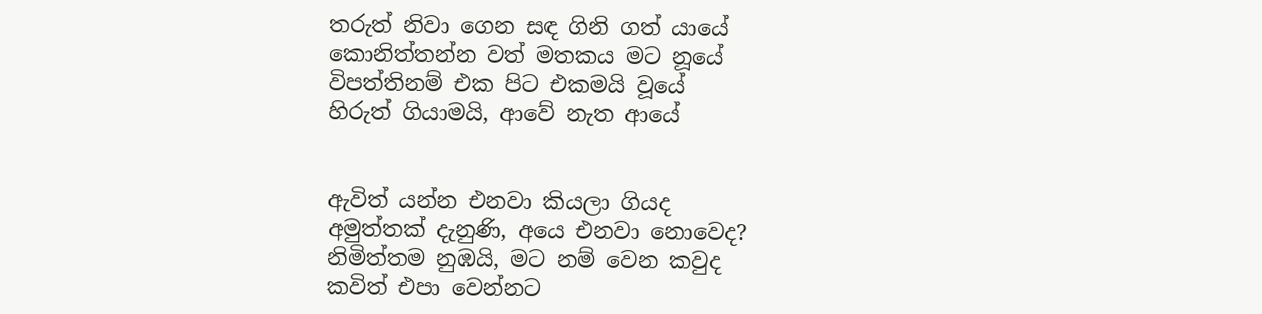තරුත් නිවා ගෙන සඳ ගිනි ගත් යායේ
කොනිත්තන්න වත් මතකය මට නූයේ
විපත්තිනම් එක පිට එකමයි වූයේ
හිරුත් ගියාමයි, ආවේ නැත ආයේ


ඇවිත් යන්න එනවා කියලා ගියද
අමුත්තක් දැනුණි, අයෙ එනවා නොවෙද?
නිමිත්තම නුඹයි, මට නම් වෙන කවුද
කවිත් එපා වෙන්නට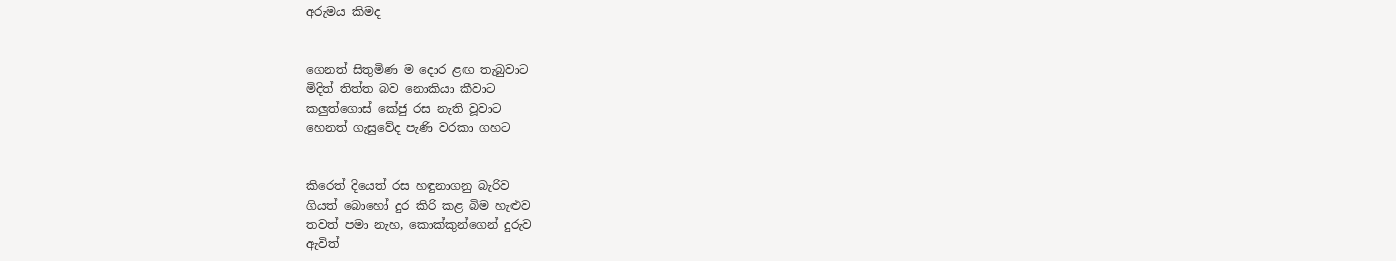අරුමය කිමද


ගෙනත් සිතුමිණ ම දොර ළඟ තැබුවාට
මිදිත් තිත්ත බව නොකියා කීවාට
කලුත්ගොස් කේජු රස නැති වූවාට
හෙනත් ගැසුවේද පැණි වරකා ගහට


කිරෙත් දියෙත් රස හඳුනාගනු බැරිව
ගියත් බොහෝ දුර කිරි කළ බිම හැළුව
තවත් පමා නැහ, කොක්කුන්ගෙන් දුරුව
ඇවිත්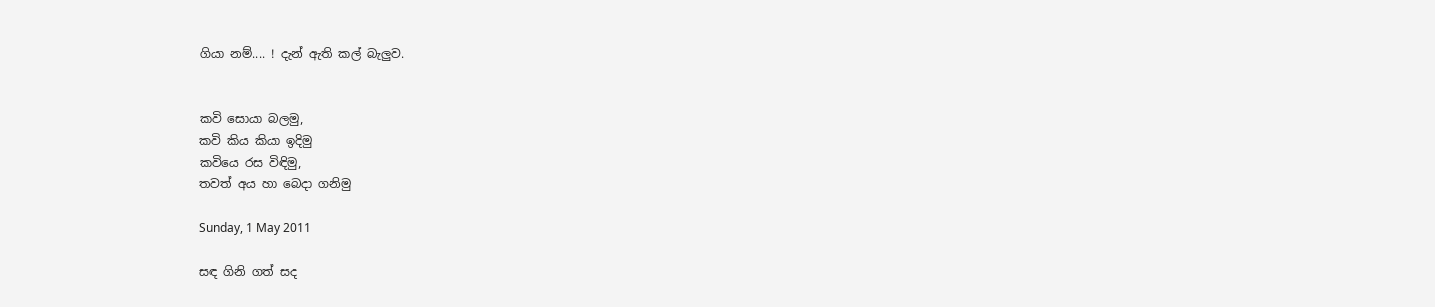ගියා නම්.... ! දැන් ඇති කල් බැලුව.


කවි සොයා බලමු,
කවි කිය කියා ඉදිමු
කවියෙ රස විඳිමු,
තවත් අය හා බෙදා ගනිමු

Sunday, 1 May 2011

සඳ ගිනි ගත් සද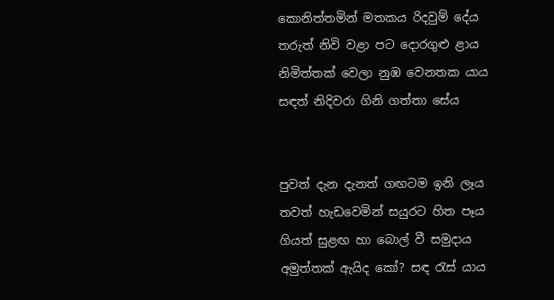කොනිත්තමින් මතකය රිදවුම් දේය
තරුත් නිවි වළා පට දොරගුළු ළාය
නිමිත්තක් වෙලා නුඹ වෙනතක යාය
සඳත් නිදිවරා ගිනි ගත්තා සේය


පුවත් දැන දැනත් ගඟටම ඉනි ලෑය
තවත් හැඩවෙමින් සයුරට හිත පෑය
ගියත් සුළඟ හා බොල් වී සමුදාය
අමුත්තක් ඇයිද කෝ? සඳ ‍රැස් යාය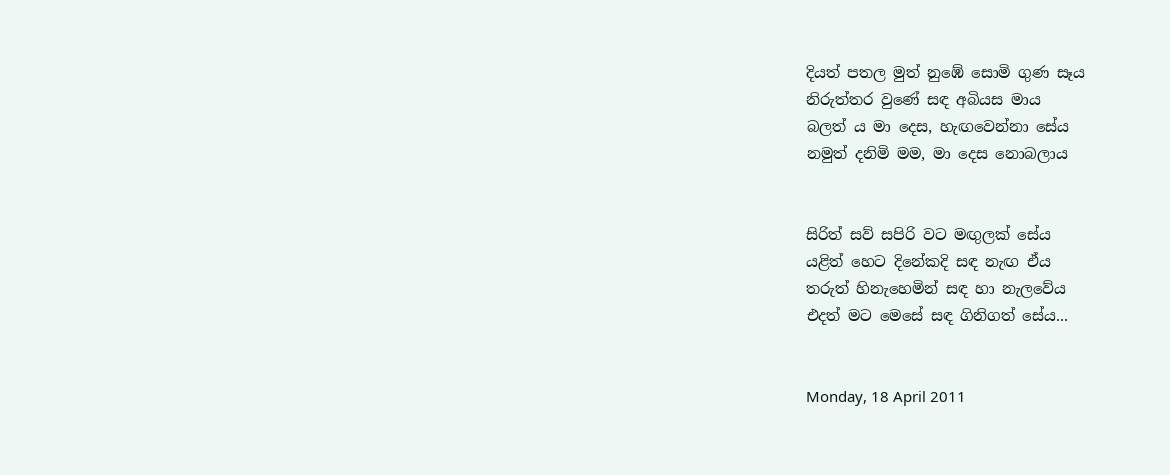දියත් පතල මුත් නුඹේ සොමි ගුණ සෑය
නිරුත්තර වුණේ සඳ අබියස මාය
බලත් ය මා දෙස, හැඟවෙන්නා සේය
නමුත් දනිමි මම, මා දෙස නොබලාය


සිරිත් සව් සපිරි වට මඟුලක් සේය
යළිත් හෙට දිනේකදි සඳ නැඟ ඒය
තරුත් හිනැහෙමින් සඳ හා නැලවේය
එදත් මට මෙසේ සඳ ගිනිගත් සේය...


Monday, 18 April 2011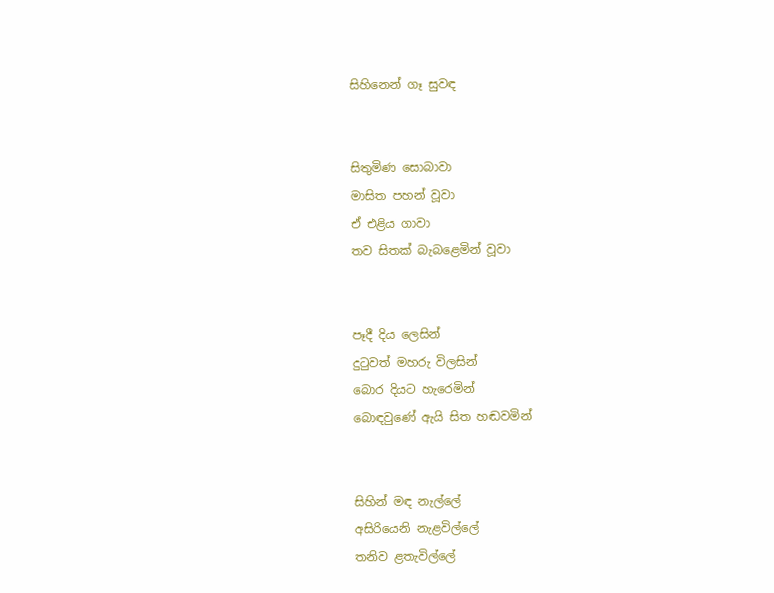සිහිනෙන් ගෑ සුවඳ


සිතුමිණ සොබාවා
මාසිත පහන් වූවා
ඒ එළිය ගාවා
තව සිතක් බැබළෙමින් වූවා


පෑදී දිය ලෙසින්
දු‍ටුවත් මහරු විලසින්
බොර දියට හැරෙමින්
බොඳවුණේ ඇයි සිත හඬවමින්


සිහින් මඳ නැල්ලේ
අසිරියෙනි නැළවිල්ලේ
තනිව ළතැවිල්ලේ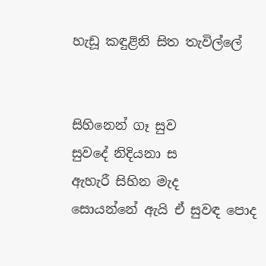හැඩූ කඳුළිනි සිත තැවිල්ලේ


සිහිනෙන් ගෑ සුව
සුවදේ නිදියනා ස
ඇහැරී සිහින මැද
සොයන්නේ ඇයි ඒ සුවඳ පොද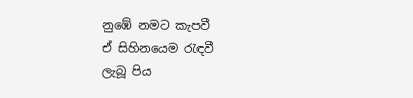නුඹේ නමට කැපවී
ඒ සිහිනයෙම ‍රැඳවී
ලැබූ පිය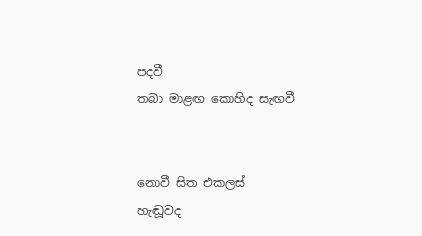පදවී
තබා මාළඟ කොහිද සැඟවී


නොවී සිත එකලස්
හැඬූවද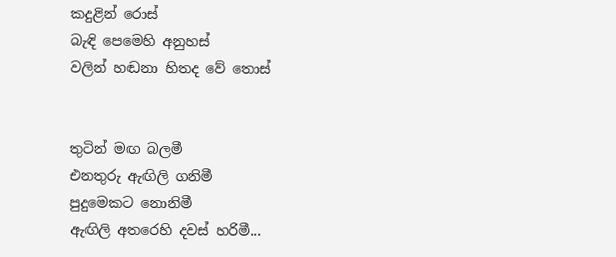කදුළින් රොස්
බැඳි පෙමෙහි අනුහස්
වලින් හඬනා හිතද වේ තොස්


තුටින් මඟ බලමී
එනතුරු ඇඟිලි ගනිමී
පුදුමෙකට නොනිමී
ඇඟිලි අතරෙහි දවස් හරිමී...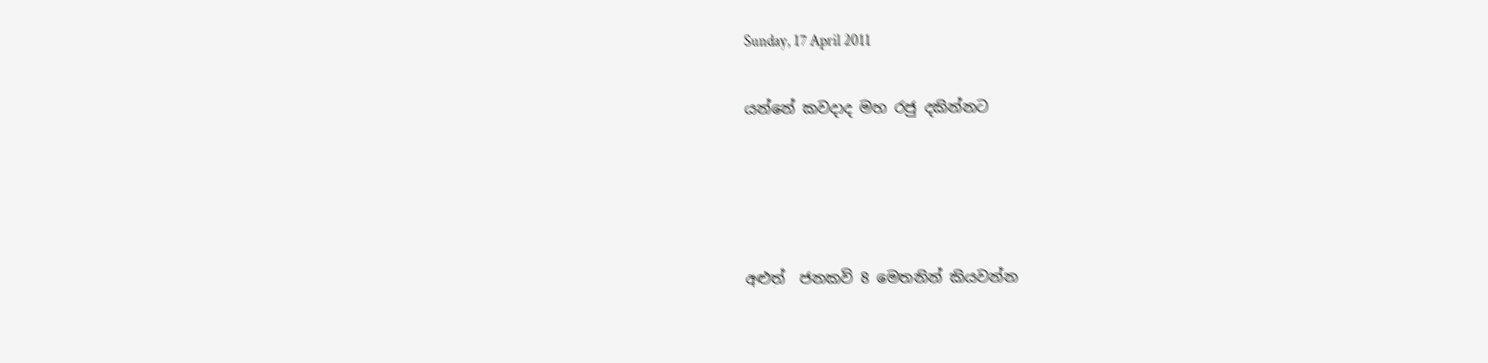Sunday, 17 April 2011

යන්නේ කවදාද මහ රජු දකින්නට




අළුත්  ජනකවි 8 මෙතනින් කියවන්න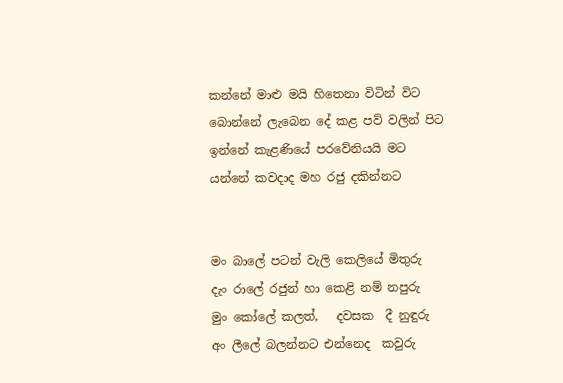කන්නේ මාළු මයි හිතෙනා විටින් විට
බොන්නේ ලැබෙන දේ කළ පව් වලින් පිට
ඉන්නේ කැළණියේ පරවේනියයි මට
යන්නේ කවදාද මහ රජු දකින්නට


මං බාලේ පටන් වැලි කෙලියේ මිතුරු
දැං රාලේ රජුන් හා කෙළි නම් නපුරු
මුං කෝලේ කලත්,   දවසක  දී නුඳුරු
අං ලීලේ බලන්නට එන්නෙද  කවුරු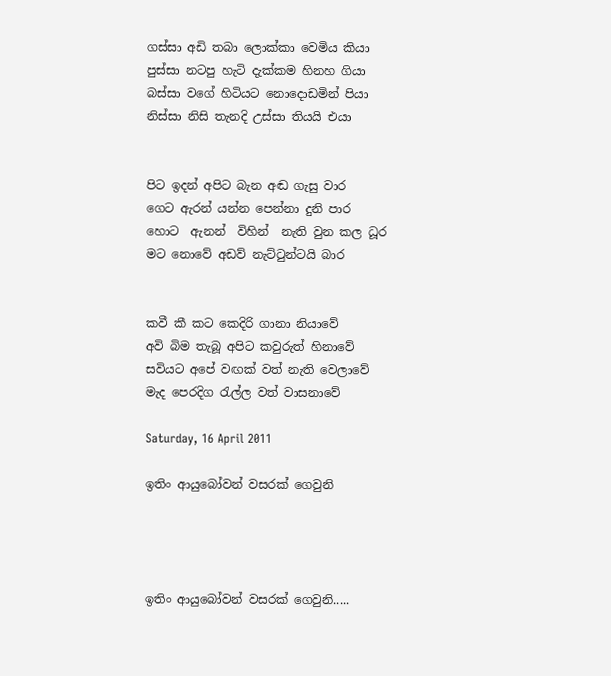ගස්සා අඩි තබා ලොක්කා වෙමිය කියා
පුස්සා නටපු හැටි දැක්කම හිනහ ගියා
බස්සා වගේ හිටියට නොදොඩමින් පියා
නිස්සා නිසි තැනදි උස්සා තියයි එයා


පිට ඉදන් අපිට බැන අඬ ගැසු වාර
ගෙට ඇරන් යන්න පෙන්නා දුනි පාර
හොට  ඇනන්  විහින්  නැති වුන කල ධූර
මට නොවේ අඩව් නැට්‍ටුන්ටයි බාර


කවී කී කට කෙදිරි ගානා නියාවේ
අවි බිම තැබූ අපිට කවුරුත් හිනාවේ
සවියට අපේ වඟක් වත් නැති වෙලාවේ
මැද පෙරදිග ‍රැල්ල වත් වාසනාවේ

Saturday, 16 April 2011

ඉතිං ආයුබෝවන් වසරක් ගෙවුනි




ඉතිං ආයුබෝවන් වසරක් ගෙවුනි.....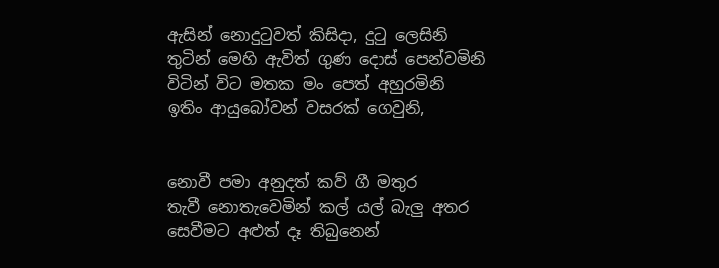ඇසින් නොදු‍ටුවත් කිසිදා, දු‍ටු ලෙසිනි
තුටින් මෙහි ඇවිත් ගුණ දොස් පෙන්වමිනි
විටින් විට මතක මං පෙත් අහුරමිනි
ඉතිං ආයුබෝවන් වසරක් ගෙවුනි,


නොවී පමා අනුදත් කව් ගී මතුර
තැවී නොතැවෙමින් කල් යල් බැලු අතර
සෙවීමට අළුත් දෑ තිබුනෙන්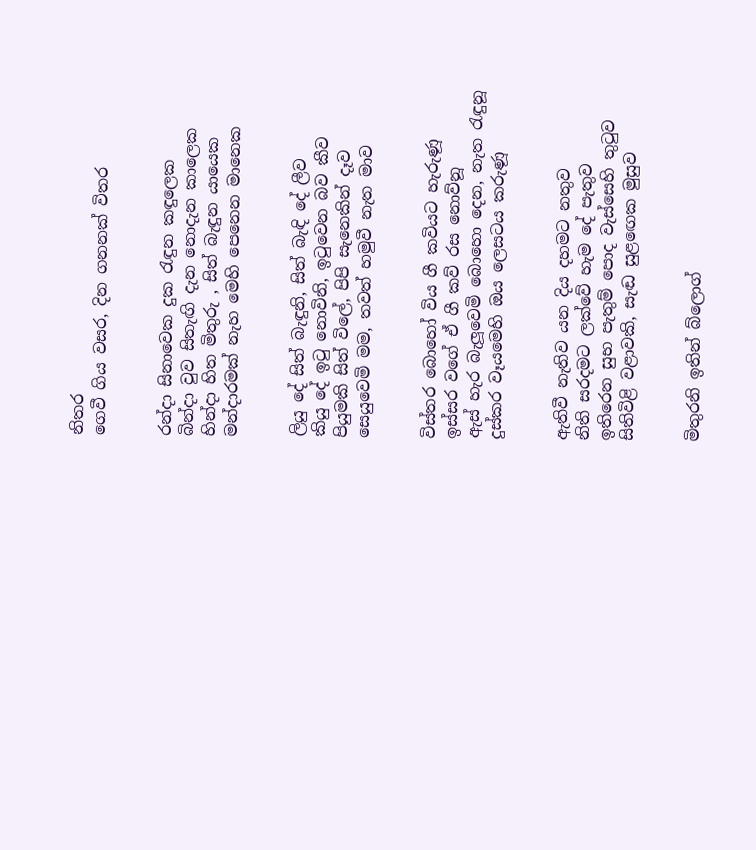නිතර
ගෙවී ගිය වසර, දින ගනනක් විතර


රන්දා සිනාවෙක දුක ‍රැඳුන කඳුලෙක
බින්දා වුව සිතැඟි දැන නොදැන කාලෙක
හින්දා හිත මිතුරු , සිත් බැඳුන යායෙක
මන්දාරමක් නැහ මෙහි පෙනෙන මානෙක


ලියු දේ සිත් බැඳුනි, සිත් බැඳි දේ ලීව
කියු දේ ඉ‍ටු නොවිනි, ඉ‍ටුවෙන බව කීව
පියුමකි සිත් විලේ, පිපි සැනෙකින් දෑව
සෙයුවෙමි මම, තවත් හමුවී නැත මාව


විස්තර බොහෝ විය ගී කවියට හැරුණූ
ඉස්සර වගේ ඒ ගී කව් රස නොව්නූ
ඇස් හැර බැලූවෙමි බොහො දෙන, නැත ‍රැඳුනූ
දුස්කර වෑයමෙහි ඔය ලෙසටය කරුණූ


ඇතිවී නැතිව යන දිය දහමට නතුව
නිති සරදමට ලක්වේ හැම දේ පැතුව
ඉතිරෙන සුභ පැතුම් පොද වැස්සෙහි තු‍ටුව
සිතිවිළි වළාවකි, සැඬ සුළ‍ඟෙක මුසුව


මිතුරනි ඉතින් බ්ලොග්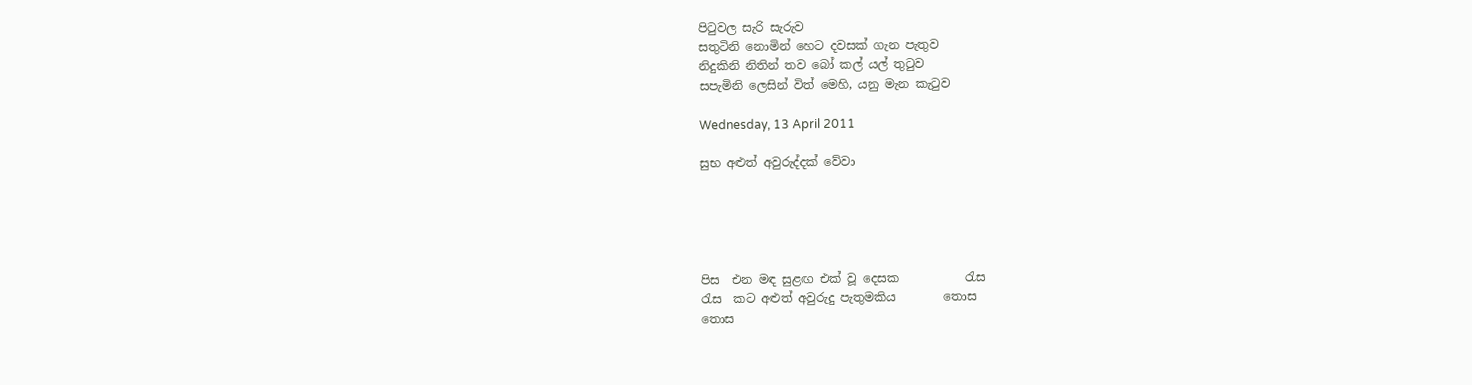පි‍ටුවල සැරි සැරුව
සතුටිනි නොමින් හෙට දවසක් ගැන පැතුව
නිදුකිනි නිතින් තව බෝ කල් යල් තු‍ටුව
සපැමිනි ලෙසින් විත් මෙහි, යනු මැන කැ‍ටුව

Wednesday, 13 April 2011

සුභ අළුත් අවුරුද්දක් වේවා





පිස  එන මඳ සුළඟ එක් වූ දෙසක ‍          රැස
රැස  කට අළුත් අවුරුදු පැතුමකිය        තොස
තොස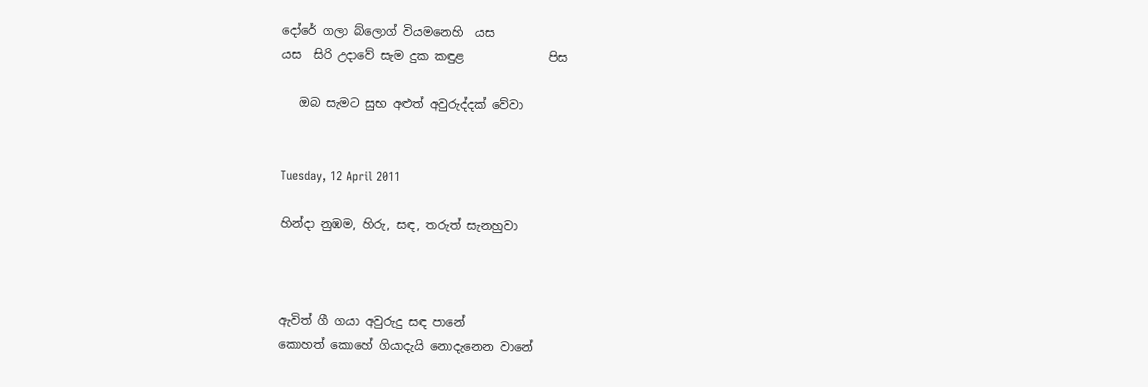දෝරේ ගලා බ්ලොග් වියමනෙහි  යස
යස  සිරි උදාවේ සැම දුක කඳුළ              පිස

   ඔබ සැමට සුභ අළුත් අවුරුද්දක් වේවා


Tuesday, 12 April 2011

හින්දා නුඹම, හිරු, සඳ, තරුත් සැනහුවා



ඇවිත් ගී ගයා අවුරුදු සඳ පානේ
කොහත් කොහේ ගියාදැයි නොදැනෙන වානේ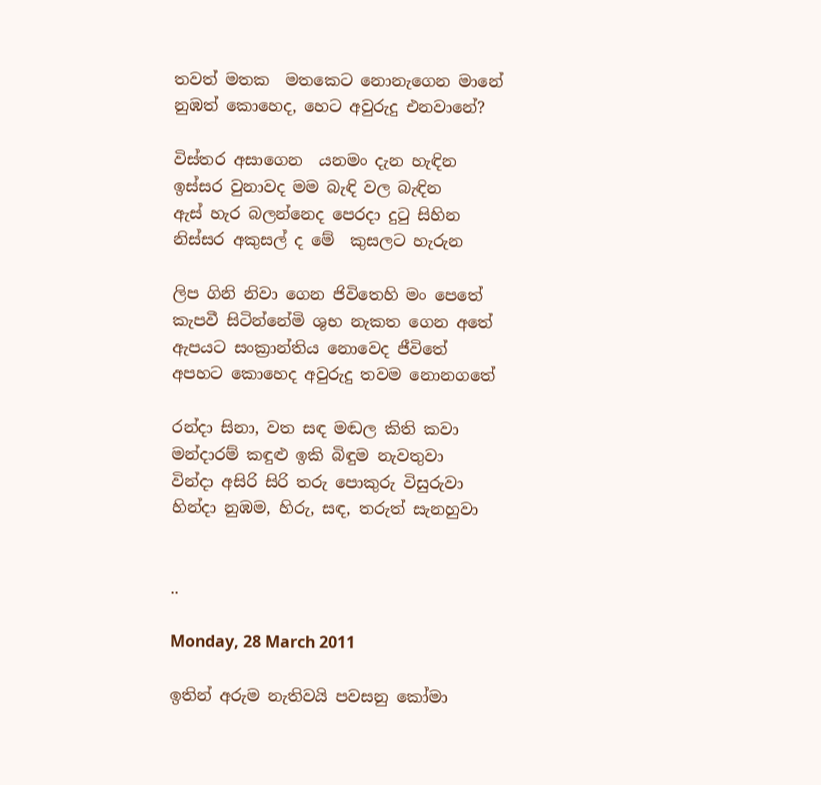තවත් මතක  මතකෙට නොනැගෙන මානේ
නුඹත් කොහෙද, හෙට අවුරුදු එනවානේ?

විස්තර අසාගෙන  යනමං දැන හැඳින
ඉස්සර වුනාවද මම බැඳි වල බැඳින
ඇස් හැර බලන්නෙද පෙරදා දු‍ටු සිහින
නිස්සර අකුසල් ද මේ  කුසලට හැරුන

ලිප ගිනි නිවා ගෙන ජිවිතෙහි මං පෙතේ
කැපවී සිටින්නේමි ශුභ නැකත ගෙන අතේ
ඇපයට සංක්‍රාන්තිය නොවෙද ජීවිතේ
අපහට කොහෙද අවුරුදු තවම නොනගතේ

රන්දා සිනා, වත සඳ මඬල කිති කවා
මන්දාරම් කඳුළු ඉකි බිඳුම නැවතුවා
වින්දා අසිරි සිරි තරු පොකුරු විසුරුවා
හින්දා නුඹම, හිරු, සඳ, තරුත් සැනහුවා


..

Monday, 28 March 2011

ඉතින් අරුම නැතිවයි පවසනු කෝමා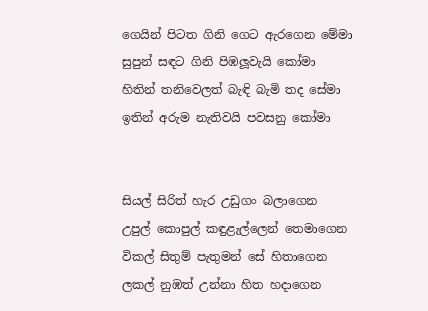ගෙයින් පිටත ගිනි ගෙට ඇරගෙන මේමා
සුපුන් සඳට ගිනි පිඹලූවැයි කෝමා
හිතින් තනිවෙලත් බැඳි බැමි තද සේමා
ඉතින් අරුම නැතිවයි පවසනු කෝමා


සියල් සිරිත් හැර උඩුගං බලාගෙන
උපුල් කොපුල් කඳුළැල්ලෙන් තෙමාගෙන
විකල් සිතුම් පැතුමන් සේ හිතාගෙන
ලකල් නුඹත් උන්නා හිත හදාගෙන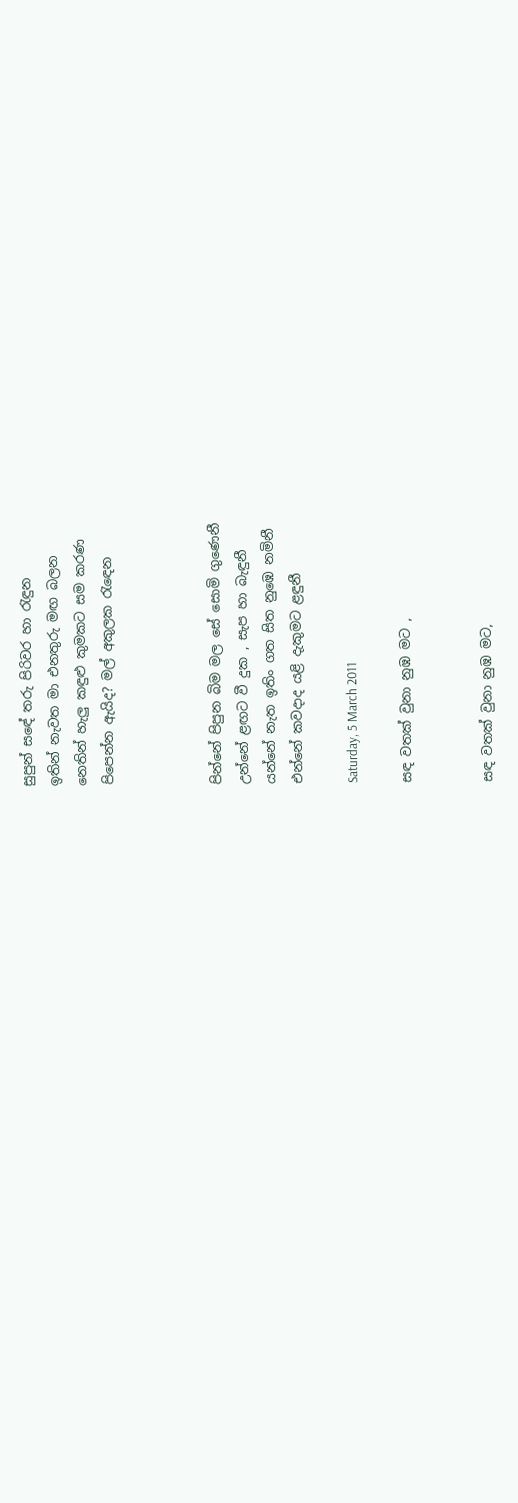සුපුන් සඳේ තරු පිරිවර හා ‍රැඳුන
ඉතින් නැවත මා එනතුරු මඟ බලන
නෙතින් හැලු කඳුළු කුමකට සම කරණ
පිපෙන්න ඇයිද? මල් අකුලක ‍රැ‍ඳෙන



පින්නේ පිපුන බිම මල සේ සොමි ගුණෙනී
උන්නේ ළඟට වී දුක , සැප හා බැඳුනී
යන්නේ නැත ඉතිං ගත සිත නුඹෙ නමිනී
එන්නේ කවදාද යළි දැකුමට ළඳුනී

Saturday, 5 March 2011

සඳ වතක් වුනා නුඹ මට ,


සඳ වතක් වුනා නුඹ මට,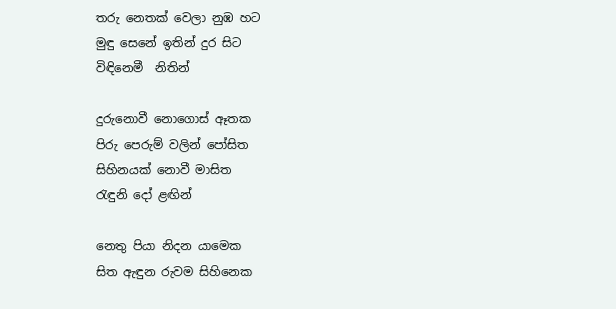තරු නෙතක් වෙලා නුඹ හට
මුඳු සෙනේ ඉතින් දුර සිට
විඳිනෙමී  නිතින්

දුරුනොවී නොගොස් ඈතක
පිරු පෙරුම් වලින් පෝසිත
සිහිනයක් නොවී මාසිත
රැඳුනි දෝ ළඟින්

නෙතු පියා නිදන යාමෙක
සිත ඇඳුන රුවම සිහිනෙක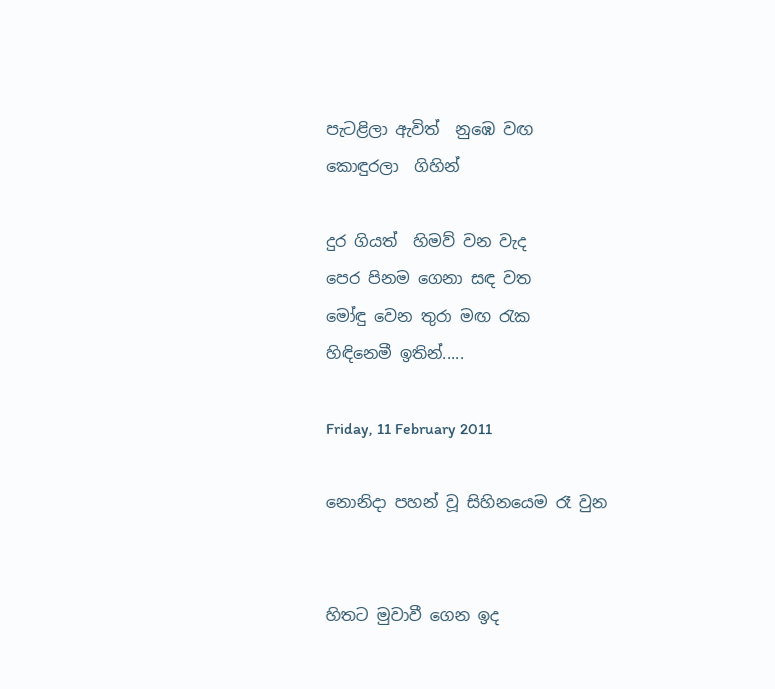පැටළිලා ඇවිත්  නුඹෙ වඟ
කොඳුරලා  ගිහින්

දුර ගියත්  හිමව් වන වැද
පෙර පිනම ගෙනා සඳ වත
මෝඳු වෙන තුරා මඟ ‍රැක
හිඳිනෙමී ඉතින්.....

Friday, 11 February 2011

නොනිදා පහන් වූ සිහිනයෙම රෑ වුන


හිතට මුවාවී ගෙන ඉද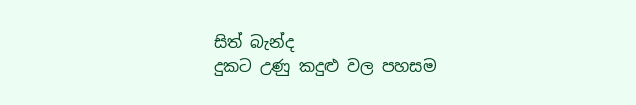සිත් බැන්ද
දුකට උණු කදුළු වල පහසම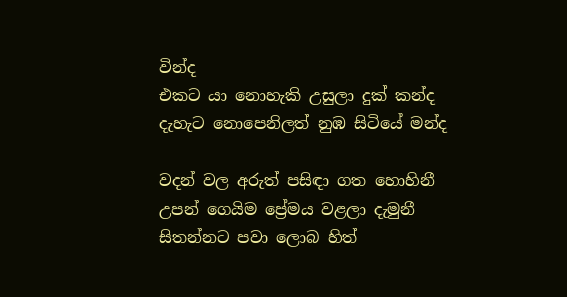වින්ද
එකට යා නොහැකි උසුලා දුක් කන්ද
දැහැට නොපෙනිලත් නුඹ සිටියේ මන්ද

වදන් වල අරුත් පසිඳා ගත හොහිනී
උපන් ගෙයිම ප්‍රේමය වළලා දැමුනී
සිතන්නට පවා ලොබ හිත්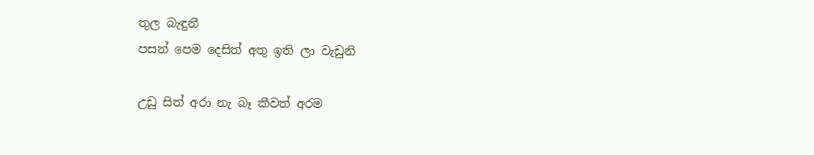තුල බැඳුනී
පසන් පෙම දෙසිත් අතු ඉති ලා වැඩුනි

උඩු සිත් අරා නැ බෑ කීවත් අරම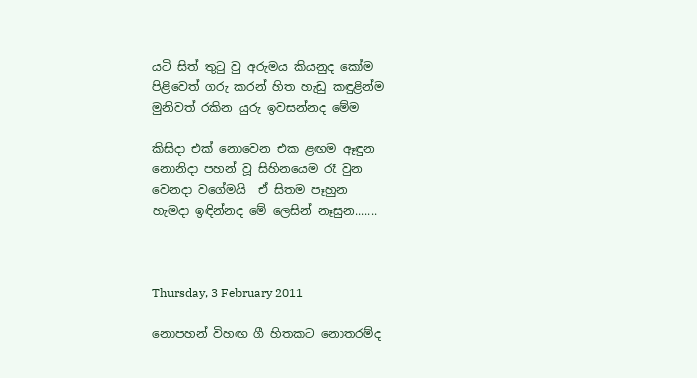යටි සිත් තු‍ටු වු අරුමය කියනුද කෝම
පිළිවෙත් ගරු කරන් හිත හැඩු කඳුළින්ම
මුනිවත් රකින යුරු ඉවසන්නද මේම

කිසිදා එක් නොවෙන එක ළඟම ඈඳුන
නොනිදා පහන් වූ සිහිනයෙම රෑ වුන
වෙනදා වගේමයි  ඒ සිතම පෑහුන
හැමදා ඉඳින්නද මේ ලෙසින් නෑසුන.......



Thursday, 3 February 2011

නොපහන් විහඟ ගී හිතකට නොතරම්ද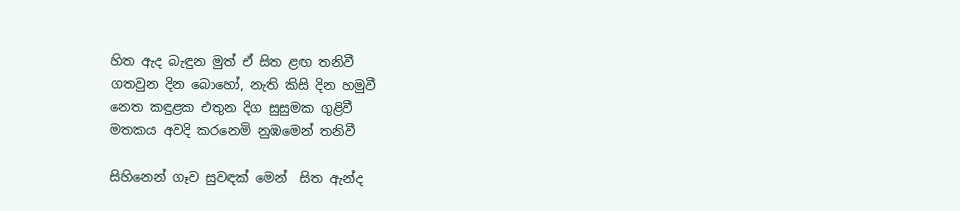හිත ඇද බැඳුන මුත් ඒ සිත ළඟ තනිවී
ගතවුන දින බොහෝ, නැති කිසි දින හමුවී
නෙත කඳුළක එතුන දිග සුසුමක ගුළිවී
මතකය අවදි කරනෙමි නුඹමෙන් තනිවී

සිහිනෙන් ගෑව සුවඳක් මෙන්  සිත ඇන්ද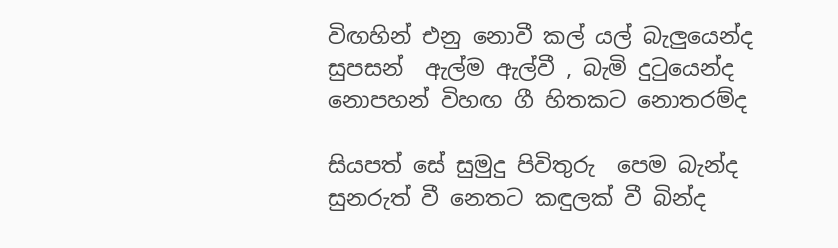විඟහින් එනු නොවී කල් යල් බැලුයෙන්ද
සුපසන්  ඇල්ම ඇල්වී , බැමි දු‍ටුයෙන්ද
නොපහන් විහඟ ගී හිතකට නොතරම්ද

සියපත් සේ සුමුදු පිවිතුරු  පෙම බැන්ද
සුනරුත් වී නෙතට කඳුලක් වී බින්ද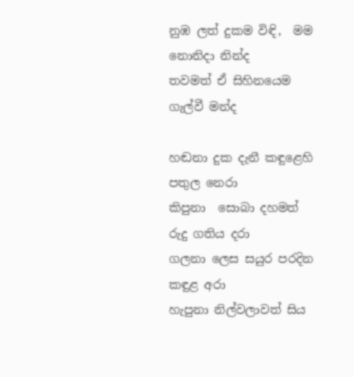නුඹ ලත් දුකම විඳි,  මම නොනිදා නින්ද
තවමත් ඒ සිහිනයෙම ගැල්වී මන්ද

හඬනා දුක දැනී කඳුළෙහි  පතුල නෙරා
කිපුනා  සොබා දහමත් රුදු ගතිය දරා
ගලනා ලෙස සයුර පරදින කඳුළ අරා
හැපුනා නිල්වලාවත් සිය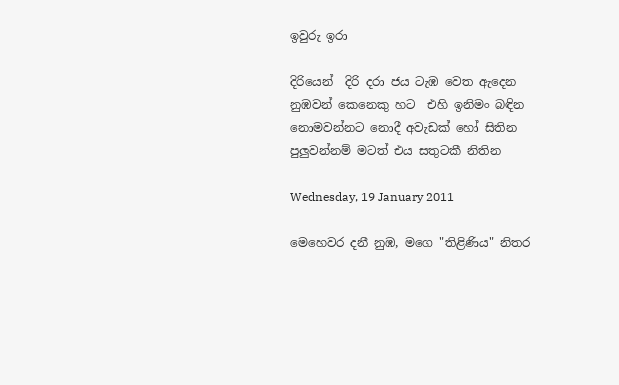ඉවුරු ඉරා

දිරියෙන්  දිරි දරා ජය ටැඹ වෙත ඇදෙන
නුඹවන් කෙනෙකු හට  එහි ඉනිමං බඳින
නොමවන්නට නොදී අවැඩක් හෝ සිතින
පුලුවන්නම් මටත් එය සතුටකී නිතින

Wednesday, 19 January 2011

මෙහෙවර දනී නුඹ, මගෙ "තිළිණිය" නිතර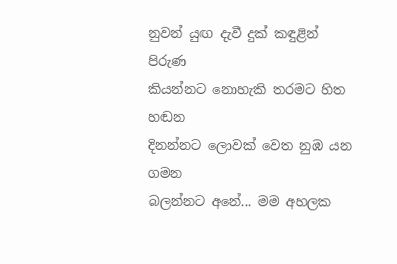නුවන් යුඟ දැවී දුක් කඳුළින් පිරුණ
කියන්නට නොහැකි තරමට හිත හඬන
දිනන්නට ලොවක් වෙත නුඹ යන ගමන
බලන්නට අනේ... මම අහලක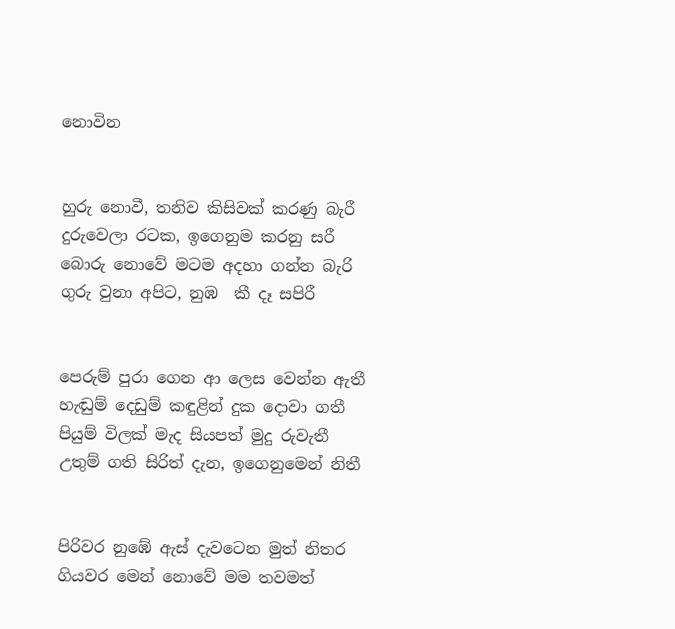නොවින


හුරු නොවී, තනිව කිසිවක් කරණු බැරී
දුරුවෙලා රටක, ඉගෙනුම කරනු සරී
බොරු නොවේ මටම අදහා ගන්න බැරි
ගුරු වුනා අපිට, නුඹ  කී දෑ සපිරී


පෙරුම් පුරා ගෙන ආ ලෙස වෙන්න ඇතී
හැඬුම් දෙඩුම් කඳුළින් දුක දොවා ගතී
පියුම් විලක් මැද සියපත් මුදු රුවැතී
උතුම් ගති සිරිත් දැන, ඉගෙනුමෙන් නිතී


පිරිවර නුඹේ ඇස් දැවටෙන මුත් නිතර
ගියවර මෙන් නොවේ මම තවමත්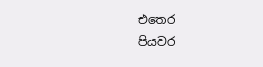එතෙර
පියවර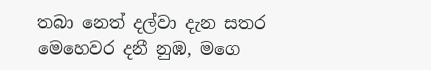තබා නෙත් දල්වා දැන සතර
මෙහෙවර දනී නුඹ, මගෙ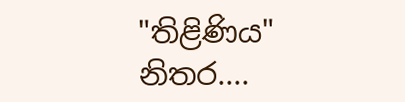"තිළිණිය" නිතර....